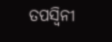ତପସ୍ୱିନୀ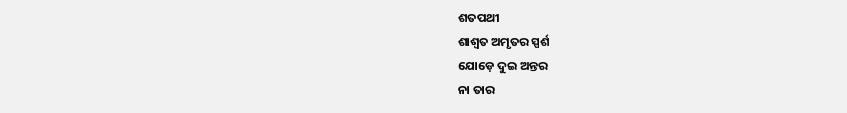ଶତପଥୀ
ଶାଶ୍ୱତ ଅମୃତର ସ୍ପର୍ଶ
ଯୋଡ଼େ ଦୁଇ ଅନ୍ତର
ନା ତାର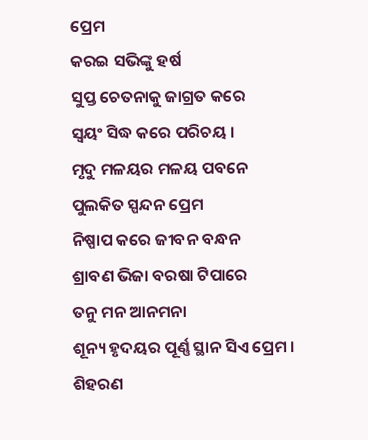ପ୍ରେମ
କରଇ ସଭିଙ୍କୁ ହର୍ଷ
ସୁପ୍ତ ଚେତନାକୁ ଜାଗ୍ରତ କରେ
ସ୍ଵୟଂ ସିଦ୍ଧ କରେ ପରିଚୟ ।
ମୃଦୁ ମଳୟର ମଳୟ ପବନେ
ପୁଲକିତ ସ୍ପନ୍ଦନ ପ୍ରେମ
ନିଷ୍ପାପ କରେ ଜୀବନ ବନ୍ଧନ
ଶ୍ରାବଣ ଭିଜା ବରଷା ଟିପାରେ
ତନୁ ମନ ଆନମନା
ଶୂନ୍ୟ ହୃଦୟର ପୂର୍ଣ୍ଣ ସ୍ଥାନ ସିଏ ପ୍ରେମ ।
ଶିହରଣ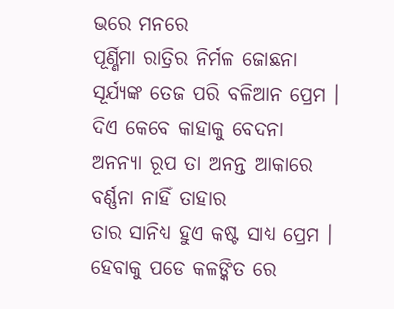ଭରେ ମନରେ
ପୂର୍ଣ୍ଣିମା ରାତ୍ରିର ନିର୍ମଳ ଜୋଛନା
ସୂର୍ଯ୍ୟଙ୍କ ତେଜ ପରି ବଳିଆନ ପ୍ରେମ ।
ଦିଏ କେବେ କାହାକୁ ବେଦନା
ଅନନ୍ୟା ରୂପ ତା ଅନନ୍ତ ଆକାରେ
ବର୍ଣ୍ଣନା ନାହିଁ ତାହାର
ତାର ସାନିଧ୍ୟ ହୁଏ କଷ୍ଟ ସାଧ୍ୟ ପ୍ରେମ ।
ହେବାକୁ ପଡେ କଳଙ୍କିତ ରେ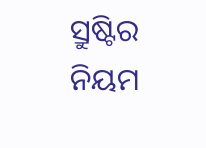ସ୍ରୁଷ୍ଟିର ନିୟମ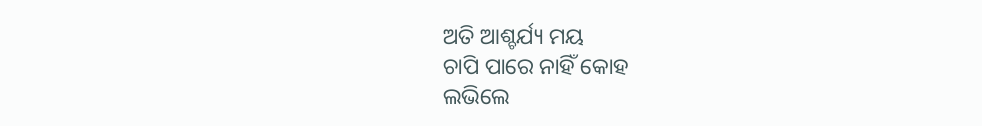ଅତି ଆଶ୍ଚର୍ଯ୍ୟ ମୟ
ଚାପି ପାରେ ନାହିଁ କୋହ
ଲଭିଲେ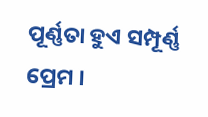ପୂର୍ଣ୍ଣତା ହୁଏ ସମ୍ପୂର୍ଣ୍ଣ ପ୍ରେମ ।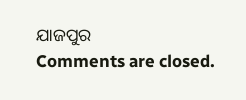ଯାଜପୁର
Comments are closed.